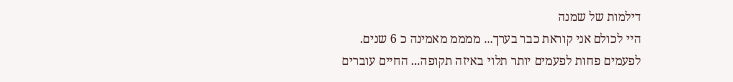דילמות של שמנה
היי לכולם אני קוראת כבר בערך... ממממ מאמינה כ 6 שנים. לפעמים פחות לפעמים יותר תלוי באיזה תקופה... החיים עוברים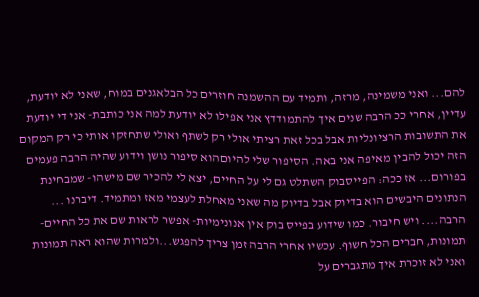להם... ואני משמינה, מרזה, ותמיד עם ההשמנה חוזרים כל הבלאגנים במוח, שאני לא יודעת, עדיין, אחרי ככ הרבה שנים איך להתמודדץ אני אפילו לא יודעת למה אני כותבת- אני די יודעת את התשובות הרציונליות אבל בכל זאת רציתי אולי רק לשתף ואולי שתחזקו אותי כי רק המקום הזה יכול להבין מאיפה אני באה. הסיפור שלי להיוםהוא סיפור נושן וידוע שהיה הרבה פעמים בפורום... אז ככה: הפייסבוק השתלט גם לי על החיים, יצא לי להכיר שם מישהו- שמבחינת הנתונים היבשים הוא בדיוק אבל בדיוק מה שאני מאחלת לעצמי מאז ומתמיד. דיברנו ... הרבה.... ויש חיבור. כמו שידוע בפייס בוק אין אנונימיות- אפשר לראות שם את כל החיים- תמונות, חברים הכל חשוף. עכשיו אחרי הרבה זמן צריך להפגש...ולמרות שהוא ראה תמונות ואני לא זוכרת איך מתגברים על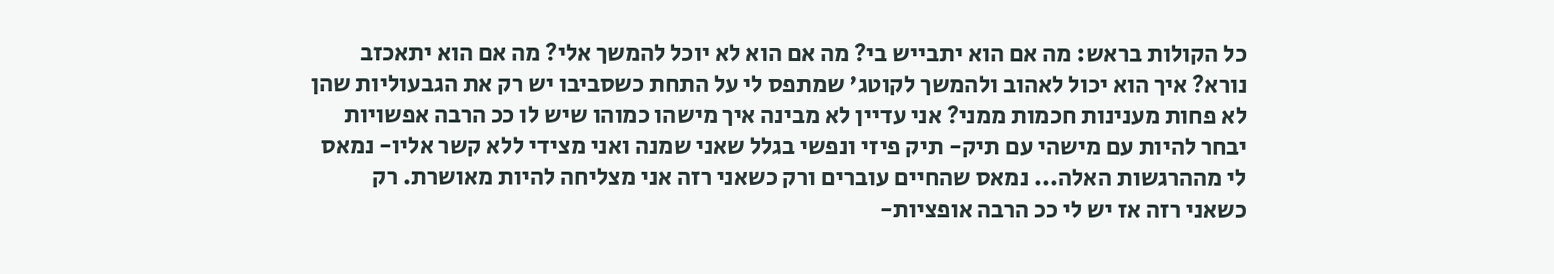כל הקולות בראש: מה אם הוא יתבייש בי? מה אם הוא לא יוכל להמשך אלי? מה אם הוא יתאכזב נורא? איך הוא יכול לאהוב ולהמשך לקוטג' שמתפס לי על התחת כשסביבו יש רק את הגבעוליות שהן לא פחות מענינות חכמות ממני? אני עדיין לא מבינה איך מישהו כמוהו שיש לו ככ הרבה אפשויות יבחר להיות עם מישהי עם תיק- תיק פיזי ונפשי בגלל שאני שמנה ואני מצידי ללא קשר אליו- נמאס לי מההרגשות האלה... נמאס שהחיים עוברים ורק כשאני רזה אני מצליחה להיות מאושרת. רק כשאני רזה אז יש לי ככ הרבה אופציות-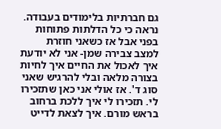גם חברתיות בלימודים בעבודה. נראה כי כל הדלתות פתוחות בפני אבל אז כשאני חוזרת למצב צבירה שמן- אני לא יודעת איך לאכול את החיים איך לחיות בצורה מלאה ובלי להרגיש שאני סוג ד'. אז אולי אני כאן שתזכירו לי. תזכירו לי איך ללכת ברחוב בראש מורם. איך לצאת לדייט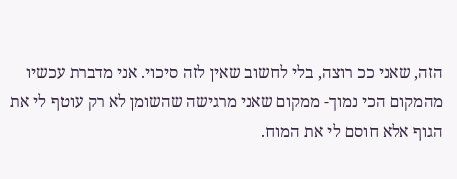הזה, שאני ככ רוצה, בלי לחשוב שאין לזה סיכוי. אני מדברת עכשיו מהמקום הכי נמוך- ממקום שאני מרגישה שהשומן לא רק עוטף לי את הגוף אלא חוסם לי את המוח.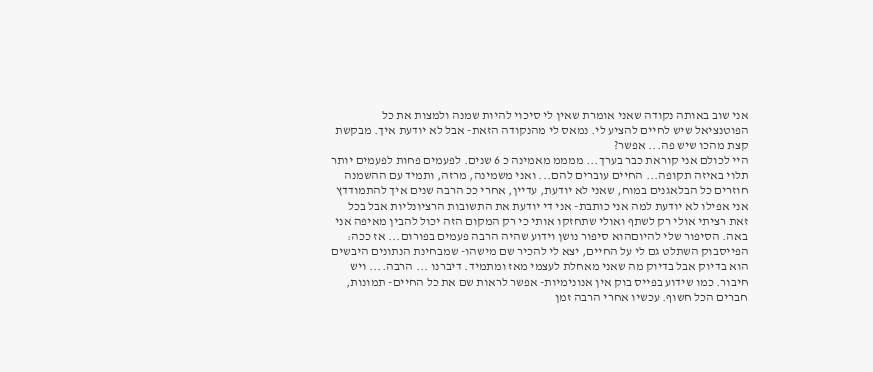אני שוב באותה נקודה שאני אומרת שאין לי סיכוי להיות שמנה ולמצות את כל הפוטנציאל שיש לחיים להציע לי. נמאס לי מהנקודה הזאת- אבל לא יודעת איך. מבקשת קצת מהכו שיש פה... אפשר?
היי לכולם אני קוראת כבר בערך... ממממ מאמינה כ 6 שנים. לפעמים פחות לפעמים יותר תלוי באיזה תקופה... החיים עוברים להם... ואני משמינה, מרזה, ותמיד עם ההשמנה חוזרים כל הבלאגנים במוח, שאני לא יודעת, עדיין, אחרי ככ הרבה שנים איך להתמודדץ אני אפילו לא יודעת למה אני כותבת- אני די יודעת את התשובות הרציונליות אבל בכל זאת רציתי אולי רק לשתף ואולי שתחזקו אותי כי רק המקום הזה יכול להבין מאיפה אני באה. הסיפור שלי להיוםהוא סיפור נושן וידוע שהיה הרבה פעמים בפורום... אז ככה: הפייסבוק השתלט גם לי על החיים, יצא לי להכיר שם מישהו- שמבחינת הנתונים היבשים הוא בדיוק אבל בדיוק מה שאני מאחלת לעצמי מאז ומתמיד. דיברנו ... הרבה.... ויש חיבור. כמו שידוע בפייס בוק אין אנונימיות- אפשר לראות שם את כל החיים- תמונות, חברים הכל חשוף. עכשיו אחרי הרבה זמן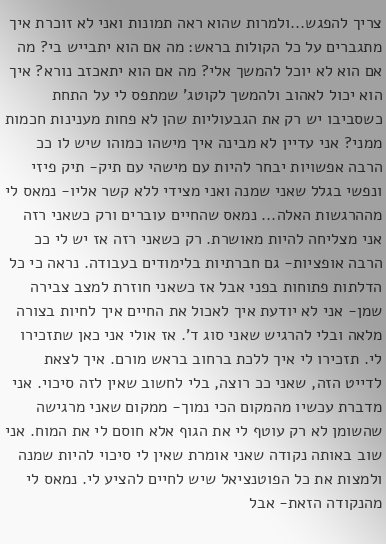צריך להפגש...ולמרות שהוא ראה תמונות ואני לא זוכרת איך מתגברים על כל הקולות בראש: מה אם הוא יתבייש בי? מה אם הוא לא יוכל להמשך אלי? מה אם הוא יתאכזב נורא? איך הוא יכול לאהוב ולהמשך לקוטג' שמתפס לי על התחת כשסביבו יש רק את הגבעוליות שהן לא פחות מענינות חכמות ממני? אני עדיין לא מבינה איך מישהו כמוהו שיש לו ככ הרבה אפשויות יבחר להיות עם מישהי עם תיק- תיק פיזי ונפשי בגלל שאני שמנה ואני מצידי ללא קשר אליו- נמאס לי מההרגשות האלה... נמאס שהחיים עוברים ורק כשאני רזה אני מצליחה להיות מאושרת. רק כשאני רזה אז יש לי ככ הרבה אופציות- גם חברתיות בלימודים בעבודה. נראה כי כל הדלתות פתוחות בפני אבל אז כשאני חוזרת למצב צבירה שמן- אני לא יודעת איך לאכול את החיים איך לחיות בצורה מלאה ובלי להרגיש שאני סוג ד'. אז אולי אני כאן שתזכירו לי. תזכירו לי איך ללכת ברחוב בראש מורם. איך לצאת לדייט הזה, שאני ככ רוצה, בלי לחשוב שאין לזה סיכוי. אני מדברת עכשיו מהמקום הכי נמוך- ממקום שאני מרגישה שהשומן לא רק עוטף לי את הגוף אלא חוסם לי את המוח. אני שוב באותה נקודה שאני אומרת שאין לי סיכוי להיות שמנה ולמצות את כל הפוטנציאל שיש לחיים להציע לי. נמאס לי מהנקודה הזאת- אבל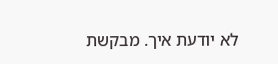לא יודעת איך. מבקשת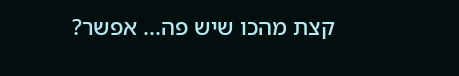קצת מהכו שיש פה... אפשר?